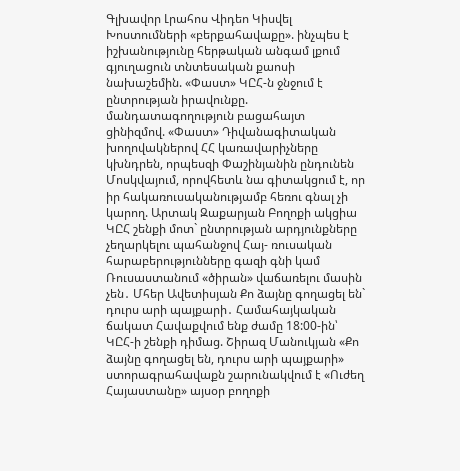Գլխավոր Լրահոս Վիդեո Կիսվել
Խոստումների «բերքահավաքը». ինչպես է իշխանությունը հերթական անգամ լքում գյուղացուն տնտեսական քաոսի նախաշեմին. «Փաստ» ԿԸՀ-ն ջնջում է ընտրության իրավունքը. մանդատագողություն բացահայտ ցինիզմով. «Փաստ» Դիվանագիտական խողովակներով ՀՀ կառավարիչները կխնդրեն, որպեսզի Փաշինյանին ընդունեն Մոսկվայում, որովհետև նա գիտակցում է, որ իր հակառուսականությամբ հեռու գնալ չի կարող. Արտակ Զաքարյան Բողոքի ակցիա ԿԸՀ շենքի մոտ` ընտրության արդյունքները չեղարկելու պահանջով Հայ- ռուսական հարաբերությունները գազի գնի կամ Ռուսաստանում «ծիրան» վաճառելու մասին չեն․ Մհեր Ավետիսյան Քո ձայնը գողացել են` դուրս արի պայքարի․ Համահայկական ճակատ Հավաքվում ենք ժամը 18:00-ին՝ ԿԸՀ-ի շենքի դիմաց. Շիրազ Մանուկյան «Քո ձայնը գողացել են, դուրս արի պայքարի» ստորագրահավաքն շարունակվում է «Ուժեղ Հայաստանը» այսօր բողոքի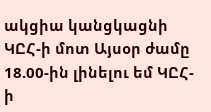ակցիա կանցկացնի ԿԸՀ-ի մոտ Այսօր ժամը 18.00-ին լինելու եմ ԿԸՀ-ի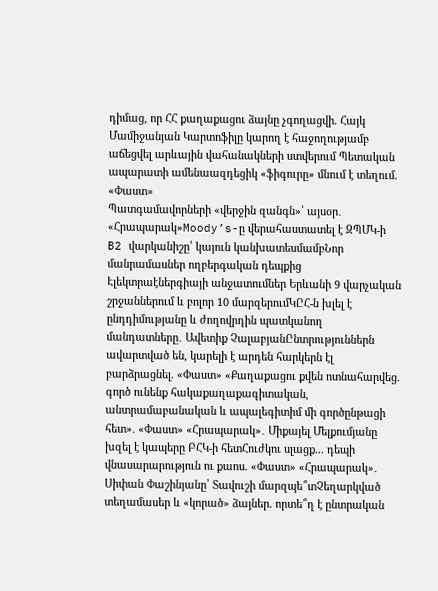դիմաց, որ ՀՀ քաղաքացու ձայնը չգողացվի. Հայկ Մամիջանյան Կարտոֆիլը կարող է հաջողությամբ աճեցվել արևային վահանակների ստվերում Պետական ապարատի ամենաազդեցիկ «ֆիգուրը» մնում է տեղում. «Փաստ»
Պատգամավորների «վերջին զանգն»՝ այսօր․ «Հրապարակ»Moody’s-ը վերահաստատել է ԶՊՄԿ-ի B2 վարկանիշը՝ կայուն կանխատեսմամբՆոր մանրամասներ ողբերգական դեպքից Էլեկտրաէներգիայի անջատումներ Երևանի 9 վարչական շրջաններում և բոլոր 10 մարզերումԿԸՀ-ն խլել է ընդդիմությանը և ժողովրդին պատկանող մանդատները․ Ավետիք ՉալաբյանԸնտրություններն ավարտված են, կարելի է արդեն հարկերն էլ բարձրացնել. «Փաստ» «Քաղաքացու քվեն ոտնահարվեց. գործ ունենք հակաքաղաքագիտական, անտրամաբանական և ապալեգիտիմ մի գործընթացի հետ». «Փաստ» «Հրապարակ»․ Միքայել Մելքումյանը խզել է կապերը ԲՀԿ-ի հետՀուժկու սլացք... դեպի վնասարարություն ու քաոս. «Փաստ» «Հրապարակ»․ Սիփան Փաշինյանը՝ Տավուշի մարզպե՞տՉեղարկված տեղամասեր և «կորած» ձայներ. որտե՞ղ է ընտրական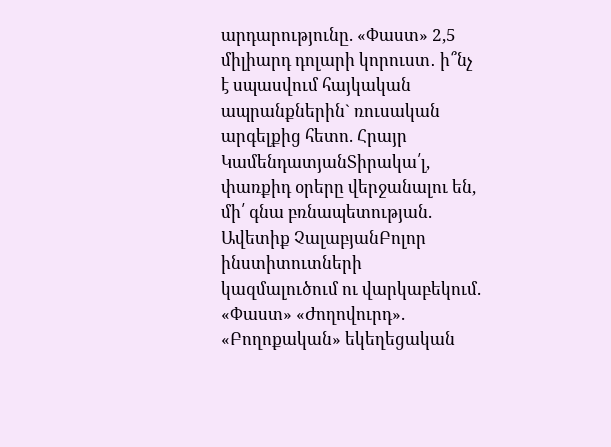արդարությունը. «Փաստ» 2,5 միլիարդ դոլարի կորուստ․ ի՞նչ է սպասվում հայկական ապրանքներին` ռուսական արգելքից հետո. Հրայր ԿամենդատյանՏիրակա՛լ, փառքիդ օրերը վերջանալու են, մի՛ գնա բռնապետության. Ավետիք ՉալաբյանԲոլոր ինստիտուտների կազմալուծում ու վարկաբեկում. «Փաստ» «Ժողովուրդ». «Բողոքական» եկեղեցական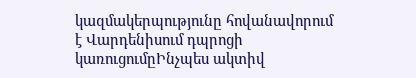կազմակերպությունը հովանավորում է Վարդենիսում դպրոցի կառուցումըԻնչպես ակտիվ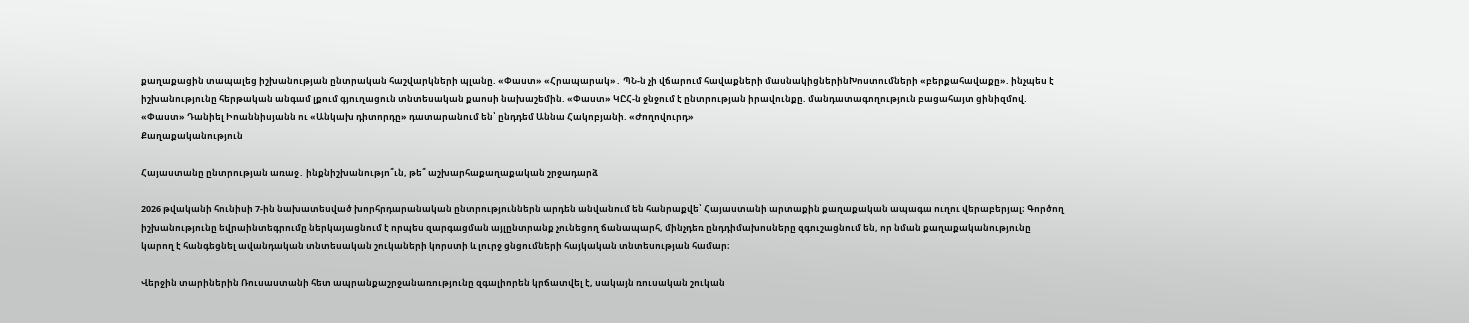քաղաքացին տապալեց իշխանության ընտրական հաշվարկների պլանը. «Փաստ» «Հրապարակ»․ ՊՆ-ն չի վճարում հավաքների մասնակիցներինԽոստումների «բերքահավաքը». ինչպես է իշխանությունը հերթական անգամ լքում գյուղացուն տնտեսական քաոսի նախաշեմին. «Փաստ» ԿԸՀ-ն ջնջում է ընտրության իրավունքը. մանդատագողություն բացահայտ ցինիզմով. «Փաստ» Դանիել Իոաննիսյանն ու «Անկախ դիտորդը» դատարանում են՝ ընդդեմ Աննա Հակոբյանի. «Ժողովուրդ»
Քաղաքականություն

Հայաստանը ընտրության առաջ․ ինքնիշխանությո՞ւն, թե՞ աշխարհաքաղաքական շրջադարձ

2026 թվականի հունիսի 7-ին նախատեսված խորհրդարանական ընտրություններն արդեն անվանում են հանրաքվե՝ Հայաստանի արտաքին քաղաքական ապագա ուղու վերաբերյալ։ Գործող իշխանությունը եվրաինտեգրումը ներկայացնում է որպես զարգացման այլընտրանք չունեցող ճանապարհ, մինչդեռ ընդդիմախոսները զգուշացնում են, որ նման քաղաքականությունը կարող է հանգեցնել ավանդական տնտեսական շուկաների կորստի և լուրջ ցնցումների հայկական տնտեսության համար։

Վերջին տարիներին Ռուսաստանի հետ ապրանքաշրջանառությունը զգալիորեն կրճատվել է, սակայն ռուսական շուկան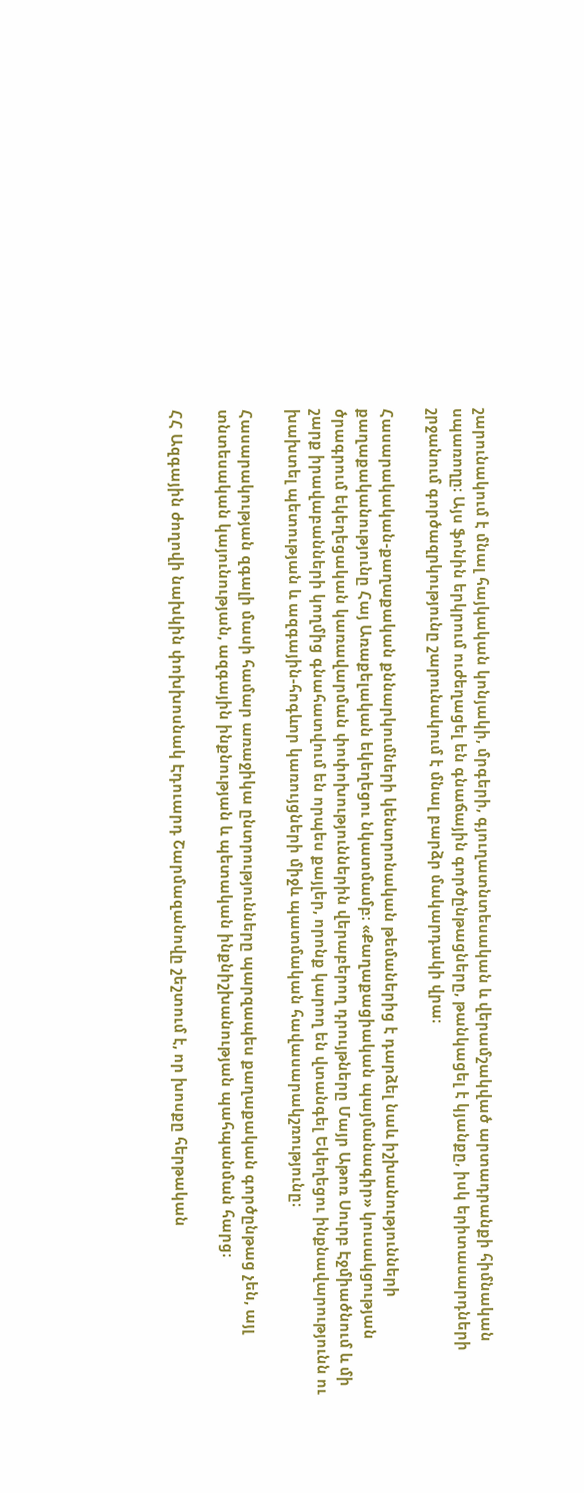շարունակում է մնալ հայկական կոնյակի, մրգերի, գյուղատնտեսական և վերամշակված արտադրանքի հիմնական սպառողը։ Այս ֆոնին երկրում ուժեղացել են գնաճային գործընթացները, թանկացել է կյանքը, իսկ երիտասարդների շրջանում գործազրկությունը շարունակում է մնալ բարձր մակարդակի վրա։

Հասարակական-քաղաքական քննարկումների կենտրոնական թեմաներից է դարձել նաև իշխանությունների քաղաքականությունը Հայ Առաքելական եկեղեցու նկատմամբ։ «Քաղաքացիական պայմանագիր» կուսակցության ծրագրում եկեղեցական կառավարման փոփոխություններին վերաբերող դրույթները Մայր Աթոռ Սուրբ Էջմիածնում և մի շարք իրավաբանների կողմից գնահատվում են որպես քայլեր, որոնք կարող են վտանգել Եկեղեցու ինքնավարությունն ու խախտել պետության և ազգային-հոգևոր կառույցների միջև պատմական հավասարակշռությունը։

Հասարակության զգալի մասի համար առաջիկա ընտրությունները պարզապես քաղաքական գործընթաց չեն, այլ տնտեսական կայունության, ազգային ինքնության և պետական ինքնիշխանության պահպանման հարց։

ՀՀ Ազգային ժողովի նախկին փոխխոսնակ Էդուարդ Շարմազանովը շեշտում է, որ խոսքը հերթական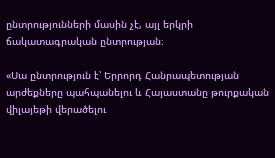ընտրությունների մասին չէ, այլ երկրի ճակատագրական ընտրության։

«Սա ընտրություն է՝ Երրորդ Հանրապետության արժեքները պահպանելու և Հայաստանը թուրքական վիլայեթի վերածելու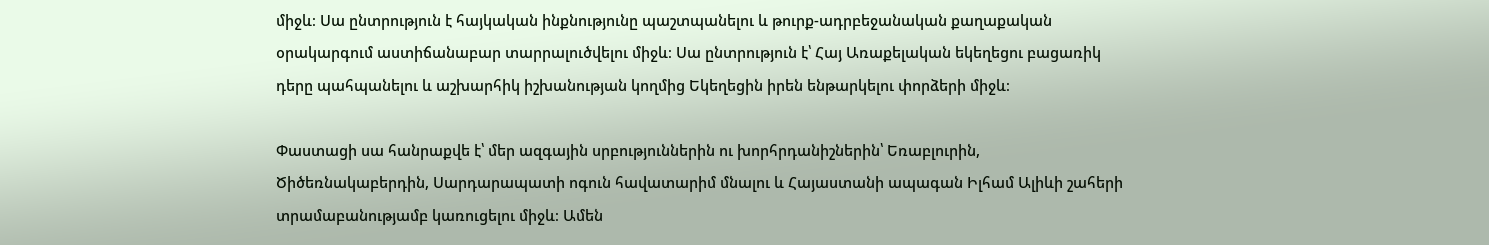միջև։ Սա ընտրություն է հայկական ինքնությունը պաշտպանելու և թուրք-ադրբեջանական քաղաքական օրակարգում աստիճանաբար տարրալուծվելու միջև։ Սա ընտրություն է՝ Հայ Առաքելական եկեղեցու բացառիկ դերը պահպանելու և աշխարհիկ իշխանության կողմից Եկեղեցին իրեն ենթարկելու փորձերի միջև։

Փաստացի սա հանրաքվե է՝ մեր ազգային սրբություններին ու խորհրդանիշներին՝ Եռաբլուրին, Ծիծեռնակաբերդին, Սարդարապատի ոգուն հավատարիմ մնալու և Հայաստանի ապագան Իլհամ Ալիևի շահերի տրամաբանությամբ կառուցելու միջև։ Ամեն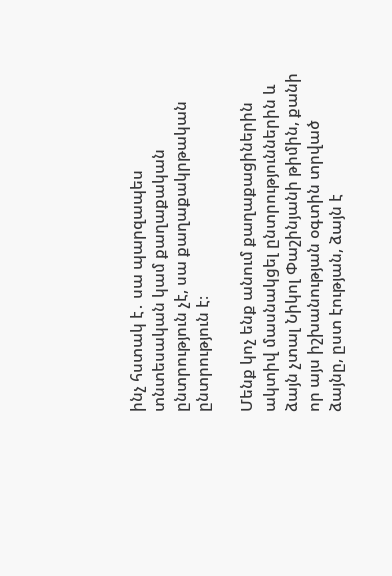ինչ հստակ է․ սա պարզապես տնտեսական կամ քաղաքական ընտրություն չէ, սա քաղաքակրթական ընտրություն է։

Մենք կոչ ենք անում քաղաքացիներին ակտիվ մասնակցել ընտրություններին և ձայն չտալ Նիկոլ Փաշինյանի թիմին, քանի որ այս իշխանության օգտին տրված ձայնը, ըստ էության, ձայն է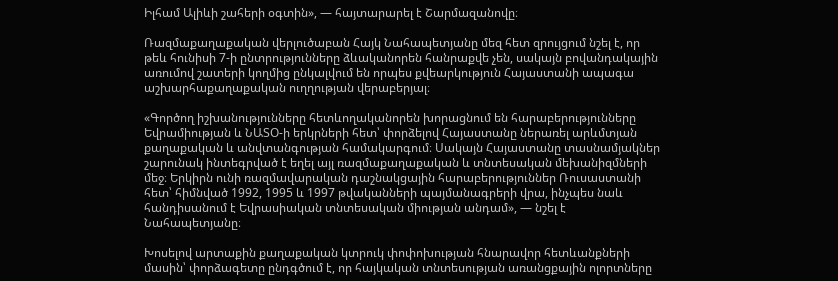Իլհամ Ալիևի շահերի օգտին», — հայտարարել է Շարմազանովը։

Ռազմաքաղաքական վերլուծաբան Հայկ Նահապետյանը մեզ հետ զրույցում նշել է, որ թեև հունիսի 7-ի ընտրությունները ձևականորեն հանրաքվե չեն, սակայն բովանդակային առումով շատերի կողմից ընկալվում են որպես քվեարկություն Հայաստանի ապագա աշխարհաքաղաքական ուղղության վերաբերյալ։

«Գործող իշխանությունները հետևողականորեն խորացնում են հարաբերությունները Եվրամիության և ՆԱՏՕ-ի երկրների հետ՝ փորձելով Հայաստանը ներառել արևմտյան քաղաքական և անվտանգության համակարգում։ Սակայն Հայաստանը տասնամյակներ շարունակ ինտեգրված է եղել այլ ռազմաքաղաքական և տնտեսական մեխանիզմների մեջ։ Երկիրն ունի ռազմավարական դաշնակցային հարաբերություններ Ռուսաստանի հետ՝ հիմնված 1992, 1995 և 1997 թվականների պայմանագրերի վրա, ինչպես նաև հանդիսանում է Եվրասիական տնտեսական միության անդամ», — նշել է Նահապետյանը։

Խոսելով արտաքին քաղաքական կտրուկ փոփոխության հնարավոր հետևանքների մասին՝ փորձագետը ընդգծում է, որ հայկական տնտեսության առանցքային ոլորտները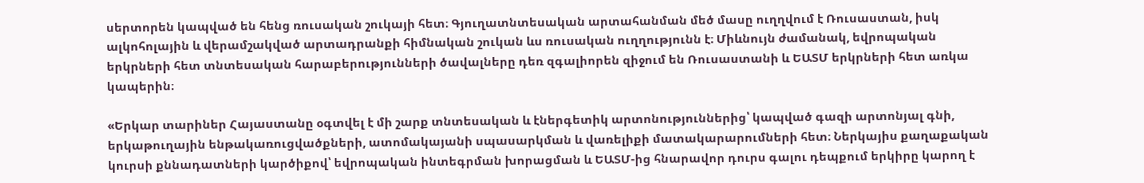սերտորեն կապված են հենց ռուսական շուկայի հետ։ Գյուղատնտեսական արտահանման մեծ մասը ուղղվում է Ռուսաստան, իսկ ալկոհոլային և վերամշակված արտադրանքի հիմնական շուկան ևս ռուսական ուղղությունն է։ Միևնույն ժամանակ, եվրոպական երկրների հետ տնտեսական հարաբերությունների ծավալները դեռ զգալիորեն զիջում են Ռուսաստանի և ԵԱՏՄ երկրների հետ առկա կապերին։

«Երկար տարիներ Հայաստանը օգտվել է մի շարք տնտեսական և էներգետիկ արտոնություններից՝ կապված գազի արտոնյալ գնի, երկաթուղային ենթակառուցվածքների, ատոմակայանի սպասարկման և վառելիքի մատակարարումների հետ։ Ներկայիս քաղաքական կուրսի քննադատների կարծիքով՝ եվրոպական ինտեգրման խորացման և ԵԱՏՄ-ից հնարավոր դուրս գալու դեպքում երկիրը կարող է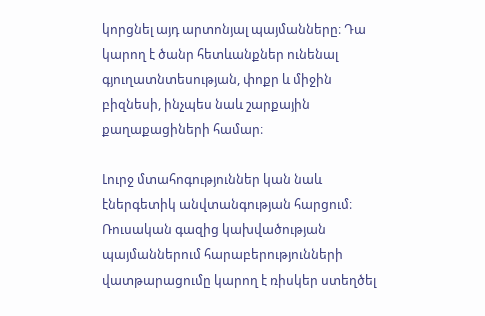կորցնել այդ արտոնյալ պայմանները։ Դա կարող է ծանր հետևանքներ ունենալ գյուղատնտեսության, փոքր և միջին բիզնեսի, ինչպես նաև շարքային քաղաքացիների համար։

Լուրջ մտահոգություններ կան նաև էներգետիկ անվտանգության հարցում։ Ռուսական գազից կախվածության պայմաններում հարաբերությունների վատթարացումը կարող է ռիսկեր ստեղծել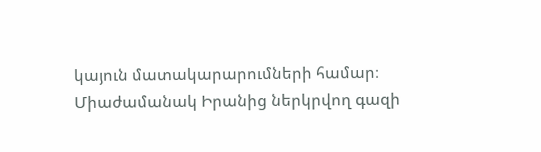կայուն մատակարարումների համար։ Միաժամանակ Իրանից ներկրվող գազի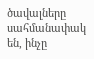ծավալները սահմանափակ են, ինչը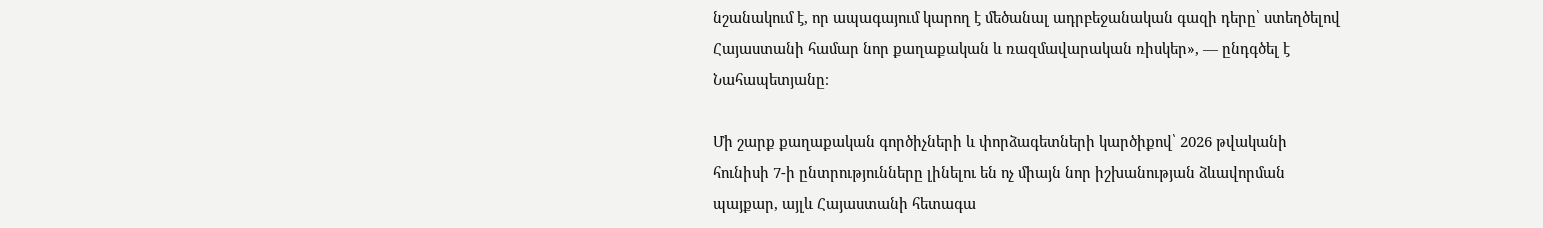նշանակում է, որ ապագայում կարող է մեծանալ ադրբեջանական գազի դերը՝ ստեղծելով Հայաստանի համար նոր քաղաքական և ռազմավարական ռիսկեր», — ընդգծել է Նահապետյանը։

Մի շարք քաղաքական գործիչների և փորձագետների կարծիքով՝ 2026 թվականի հունիսի 7-ի ընտրությունները լինելու են ոչ միայն նոր իշխանության ձևավորման պայքար, այլև Հայաստանի հետագա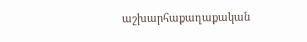աշխարհաքաղաքական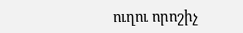ուղու որոշիչ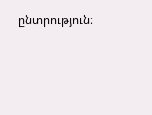ընտրություն։